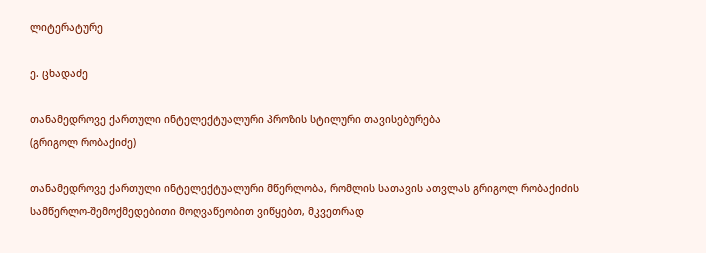ლიტერატურე

ე. ცხადაძე

თანამედროვე ქართული ინტელექტუალური პროზის სტილური თავისებურება
(გრიგოლ რობაქიძე)

თანამედროვე ქართული ინტელექტუალური მწერლობა, რომლის სათავის ათვლას გრიგოლ რობაქიძის სამწერლო-შემოქმედებითი მოღვაწეობით ვიწყებთ, მკვეთრად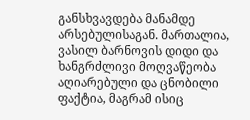განსხვავდება მანამდე არსებულისაგან. მართალია, ვასილ ბარნოვის დიდი და ხანგრძლივი მოღვაწეობა აღიარებული და ცნობილი ფაქტია, მაგრამ ისიც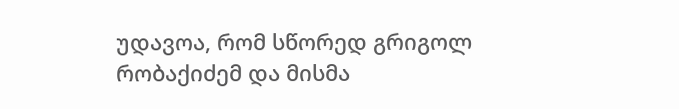უდავოა, რომ სწორედ გრიგოლ რობაქიძემ და მისმა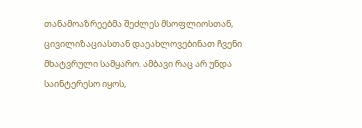თანამოაზრეებმა შეძლეს მსოფლიოსთან, ცივილიზაციასთან დაეახლოვებინათ ჩვენი მხატვრული სამყარო. ამბავი რაც არ უნდა საინტერესო იყოს,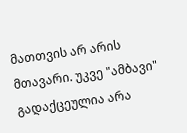მათთვის არ არის მთავარი. უკვე "ამბავი" გადაქცეულია არა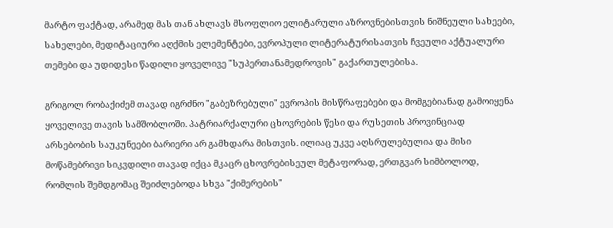მარტო ფაქტად, არამედ მას თან ახლავს მსოფლიო ელიტარული აზროვნებისთვის ნიშნეული სახეები, სახელები, მედიტაციური აღქმის ელემენტები, ევროპული ლიტერატურისათვის ჩვეული აქტუალური თემები და უდიდესი წადილი ყოველივე "სუპერთანამედროვის" გაქართულებისა.

გრიგოლ რობაქიძემ თავად იგრძნო "გაბეზრებული" ევროპის მისწრაფებები და მომგებიანად გამოიყენა ყოველივე თავის სამშობლოში. პატრიარქალური ცხოვრების წესი და რუსეთის პროვინციად არსებობის საუკუნეები ბარიერი არ გამხდარა მისთვის. ილიაც უკვე აღსრულებულია და მისი მოწამებრივი სიკვდილი თავად იქცა მკაცრ ცხოვრებისეულ მეტაფორად, ერთგვარ სიმბოლოდ, რომლის შემდგომაც შეიძლებოდა სხვა "ქიმერების"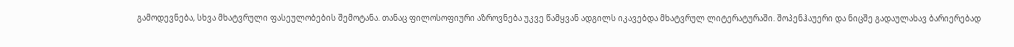გამოდევნება, სხვა მხატვრული ფასეულობების შემოტანა. თანაც ფილოსოფიური აზროვნება უკვე წამყვან ადგილს იკავებდა მხატვრულ ლიტერატურაში. შოპენჰაუერი და ნიცშე გადაულახავ ბარიერებად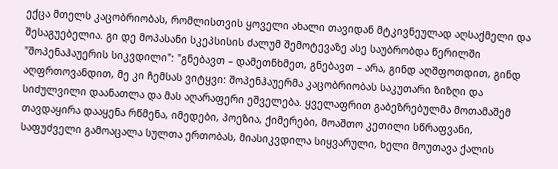ექცა მთელს კაცობრიობას, რომლისთვის ყოველი ახალი თავიდან მტკივნეულად აღსაქმელი და შესაგუებელია. გი დე მოპასანი სკეპსისის ძალუმ შემოტევაზე ასე საუბრობდა წერილში "შოპენაჰაუერის სიკვდილი": "გნებავთ – დამეთნხმეთ, გნებავთ – არა, გინდ აღშფოთდით, გინდ აღფრთოვანდით, მე კი ჩემსას ვიტყვი: შოპენჰაუერმა კაცობრიობას საკუთარი ზიზღი და სიძულვილი დაანათლა და მას აღარაფერი ეშველება. ყველაფრით გაბეზრებულმა მოთამაშემ თავდაყირა დააყენა რწმენა, იმედები, პოეზია, ქიმერები, მოაშთო კეთილი სწრაფვანი, საფუძველი გამოაცალა სულთა ერთობას, მიასიკვდილა სიყვარული, ხელი მოუთავა ქალის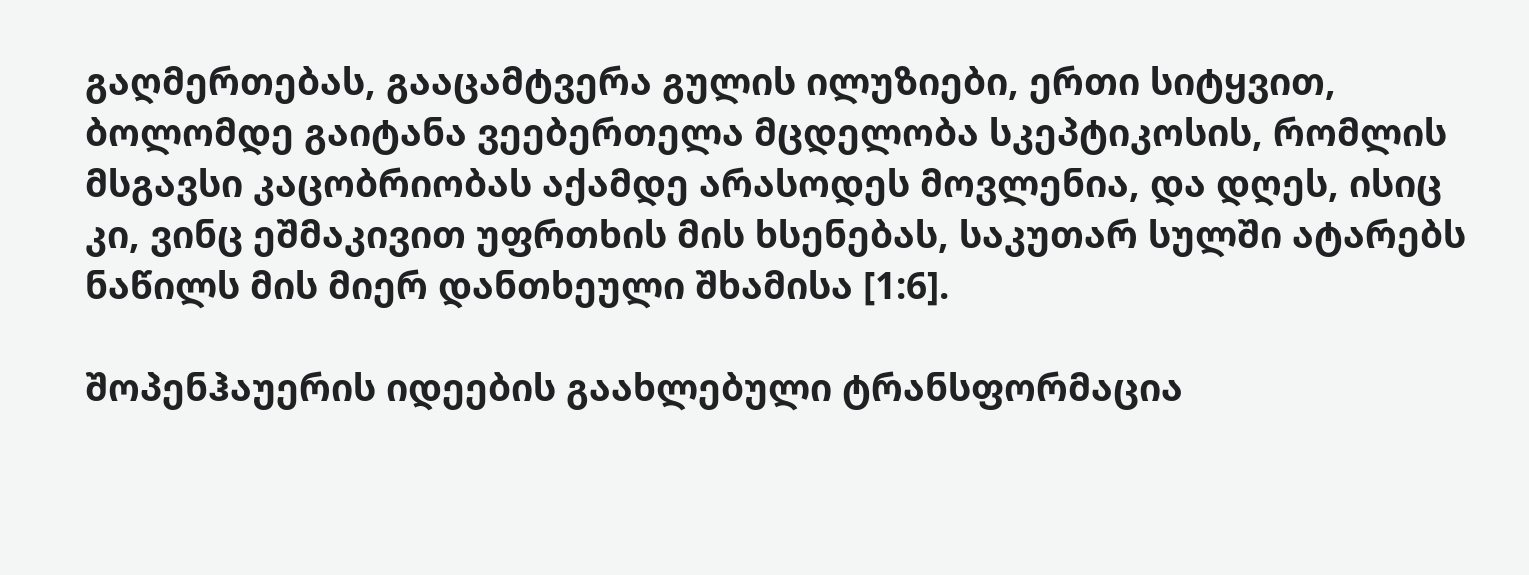გაღმერთებას, გააცამტვერა გულის ილუზიები, ერთი სიტყვით, ბოლომდე გაიტანა ვეებერთელა მცდელობა სკეპტიკოსის, რომლის მსგავსი კაცობრიობას აქამდე არასოდეს მოვლენია, და დღეს, ისიც კი, ვინც ეშმაკივით უფრთხის მის ხსენებას, საკუთარ სულში ატარებს ნაწილს მის მიერ დანთხეული შხამისა [1:6].

შოპენჰაუერის იდეების გაახლებული ტრანსფორმაცია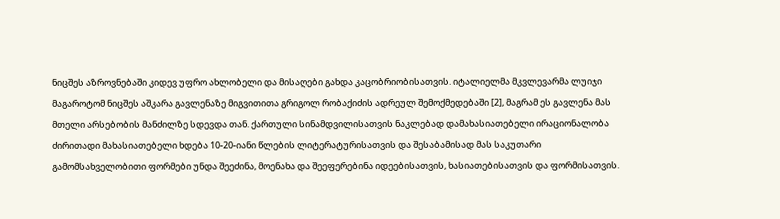ნიცშეს აზროვნებაში კიდევ უფრო ახლობელი და მისაღები გახდა კაცობრიობისათვის. იტალიელმა მკვლევარმა ლუიჯი მაგაროტომ ნიცშეს აშკარა გავლენაზე მიგვითითა გრიგოლ რობაქიძის ადრეულ შემოქმედებაში [2], მაგრამ ეს გავლენა მას მთელი არსებობის მანძილზე სდევდა თან. ქართული სინამდვილისათვის ნაკლებად დამახასიათებელი ირაციონალობა ძირითადი მახასიათებელი ხდება 10-20-იანი წლების ლიტერატურისათვის და შესაბამისად მას საკუთარი გამომსახველობითი ფორმები უნდა შეეძინა, მოენახა და შეეფერებინა იდეებისათვის, ხასიათებისათვის და ფორმისათვის.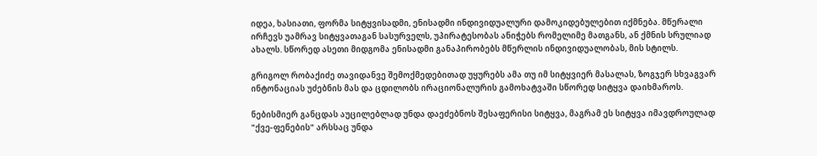იდეა, ხასიათი, ფორმა სიტყვისადმი, ენისადმი ინდივიდუალური დამოკიდებულებით იქმნება. მწერალი ირჩევს უამრავ სიტყვათაგან სასურველს, უპირატესობას ანიჭებს რომელიმე მათგანს, ან ქმნის სრულიად ახალს. სწორედ ასეთი მიდგომა ენისადმი განაპირობებს მწერლის ინდივიდუალობას, მის სტილს.

გრიგოლ რობაქიძე თავიდანვე შემოქმედებითად უყურებს ამა თუ იმ სიტყვიერ მასალას, ზოგჯერ სხვაგვარ ინტონაციას უძებნის მას და ცდილობს ირაციონალურის გამოხატვაში სწორედ სიტყვა დაიხმაროს.

ნებისმიერ განცდას აუცილებლად უნდა დაეძებნოს შესაფერისი სიტყვა, მაგრამ ეს სიტყვა იმავდროულად "ქვე-ფენების" არსსაც უნდა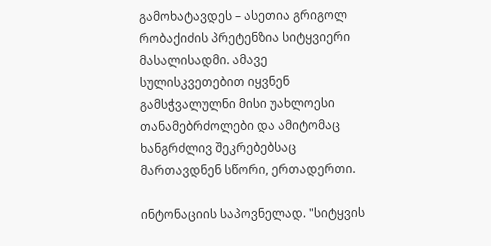გამოხატავდეს – ასეთია გრიგოლ რობაქიძის პრეტენზია სიტყვიერი მასალისადმი. ამავე სულისკვეთებით იყვნენ გამსჭვალულნი მისი უახლოესი თანამებრძოლები და ამიტომაც ხანგრძლივ შეკრებებსაც მართავდნენ სწორი, ერთადერთი.

ინტონაციის საპოვნელად. "სიტყვის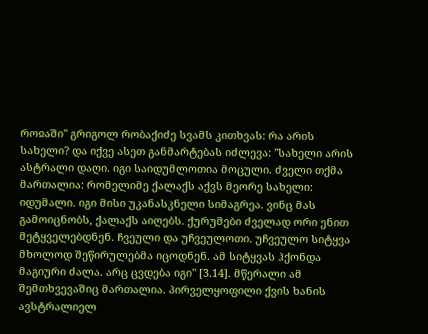როჲაში" გრიგოლ რობაქიძე სვამს კითხვას: რა არის სახელი? და იქვე ასეთ განმარტებას იძლევა: "სახელი არის ასტრალი დაღი. იგი საიდუმლოთია მოცული. ძველი თქმა მართალია: რომელიმე ქალაქს აქვს მეორე სახელი: იდუმალი. იგი მისი უკანასკნელი სიმაგრეა. ვინც მას გამოიცნობს, ქალაქს აიღებს. ქურუმები ძველად ორი ენით მეტყველებდნენ. ჩვეული და უჩვეულოთი. უჩვეულო სიტყვა მხოლოდ შეწირულებმა იცოდნენ. ამ სიტყვას ჰქონდა მაგიური ძალა. არც ცვდება იგი" [3.14]. მწერალი ამ შემთხვევაშიც მართალია. პირველყოფილი ქვის ხანის ავსტრალიელ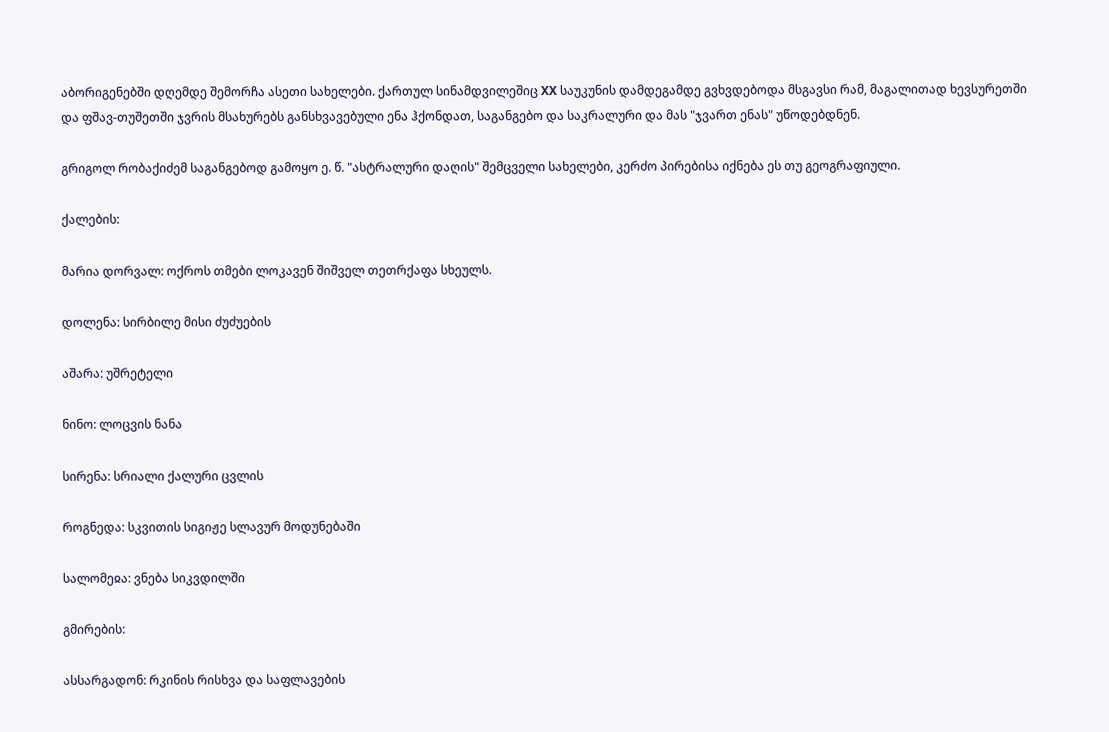აბორიგენებში დღემდე შემორჩა ასეთი სახელები. ქართულ სინამდვილეშიც XX საუკუნის დამდეგამდე გვხვდებოდა მსგავსი რამ, მაგალითად ხევსურეთში და ფშავ-თუშეთში ჯვრის მსახურებს განსხვავებული ენა ჰქონდათ, საგანგებო და საკრალური და მას "ჯვართ ენას" უწოდებდნენ.

გრიგოლ რობაქიძემ საგანგებოდ გამოყო ე. წ. "ასტრალური დაღის" შემცველი სახელები, კერძო პირებისა იქნება ეს თუ გეოგრაფიული.

ქალების:

მარია დორვალ: ოქროს თმები ლოკავენ შიშველ თეთრქაფა სხეულს.

დოლენა: სირბილე მისი ძუძუების

აშარა: უშრეტელი

ნინო: ლოცვის ნანა

სირენა: სრიალი ქალური ცვლის

როგნედა: სკვითის სიგიჟე სლავურ მოდუნებაში

სალომეჲა: ვნება სიკვდილში

გმირების:

ასსარგადონ: რკინის რისხვა და საფლავების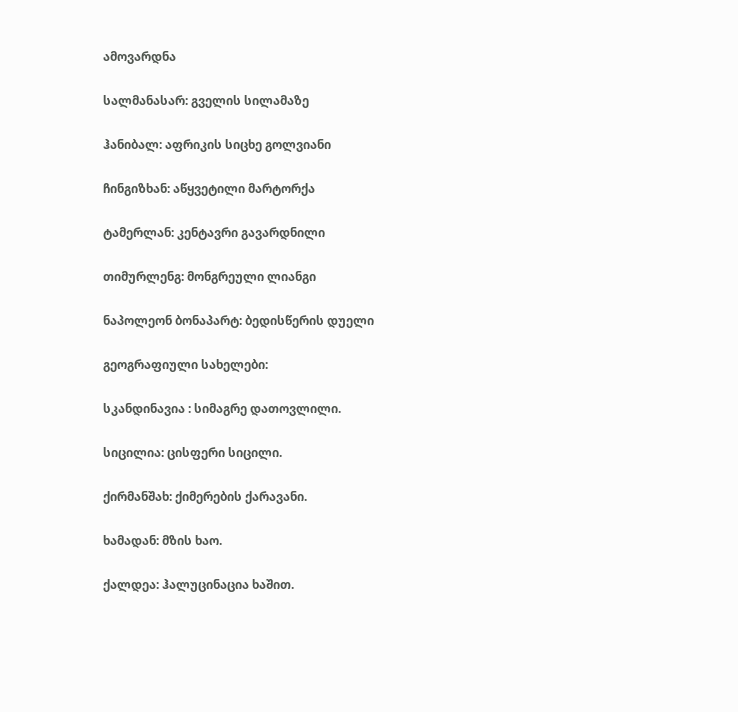ამოვარდნა

სალმანასარ: გველის სილამაზე

ჰანიბალ: აფრიკის სიცხე გოლვიანი

ჩინგიზხან: აწყვეტილი მარტორქა

ტამერლან: კენტავრი გავარდნილი

თიმურლენგ: მონგრეული ლიანგი

ნაპოლეონ ბონაპარტ: ბედისწერის დუელი

გეოგრაფიული სახელები:

სკანდინავია : სიმაგრე დათოვლილი.

სიცილია: ცისფერი სიცილი.

ქირმანშახ: ქიმერების ქარავანი.

ხამადან: მზის ხაო.

ქალდეა: ჰალუცინაცია ხაშით.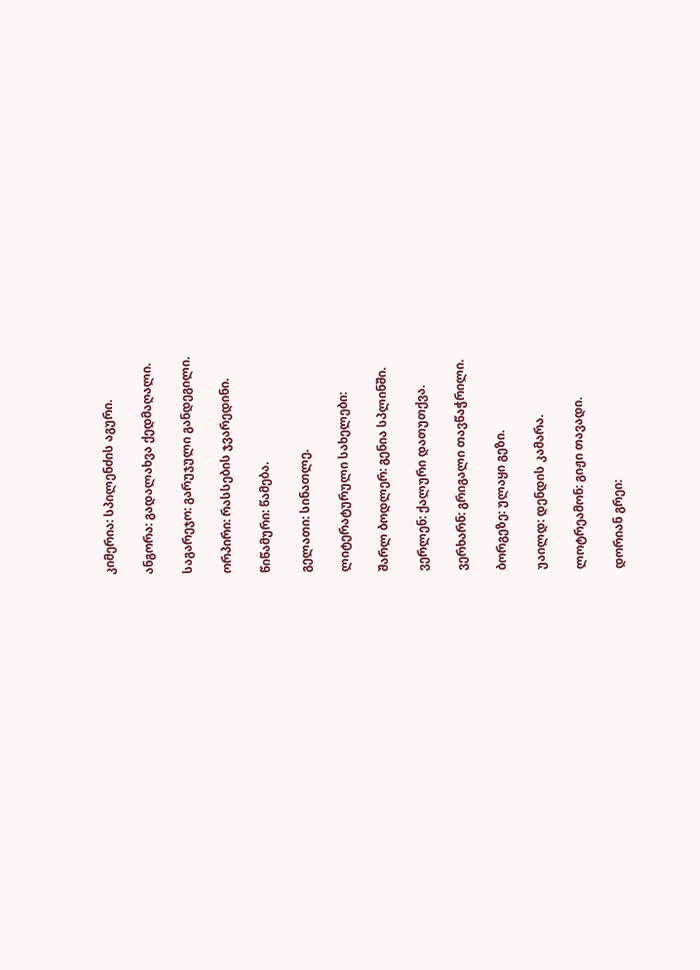კიმერია: სპილენძის აგური.

ანგორა: გადალახვა ქედმაღალი.

საგარეჯო: გარუჯული განდეგილი.

ორპირი: რასსების ჯვარედინი.

წიწამური: წამება.

გელათი: სინათლე.

ლიტერატურული სახელები:

შარლ ბოდლერ: გენია სპლინში.

ვერლენ: ქალური დათუთქვა.

ვერხარნ: გრიგალი თავწაჭრილი.

ბორგეზე: ულაყი გეზი.

უაილდ: დენდის კამარა.

ლოტრეამონ: გიჟი თავადი.

დორიან გრეი: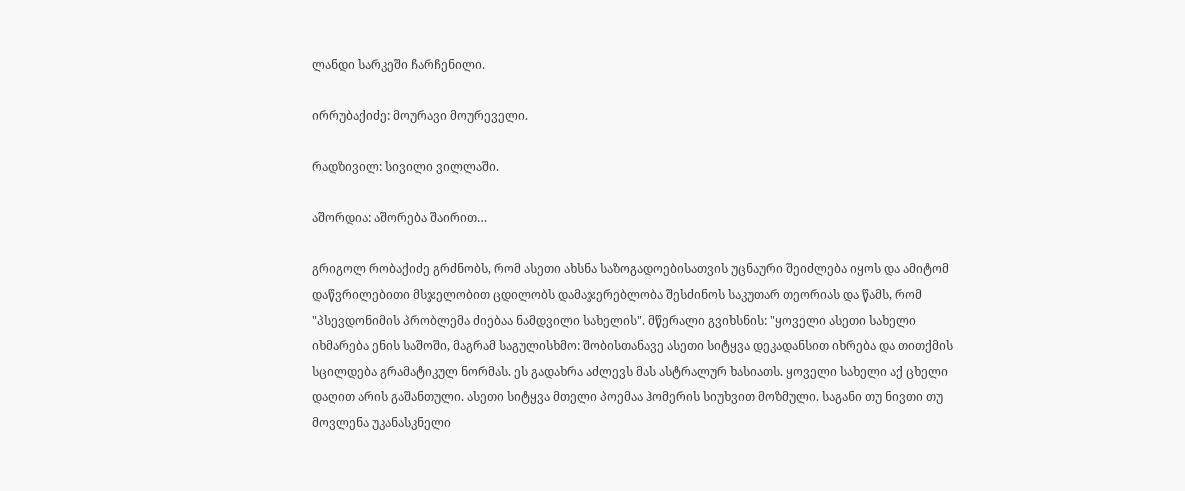ლანდი სარკეში ჩარჩენილი.

ირრუბაქიძე: მოურავი მოურეველი.

რადზივილ: სივილი ვილლაში.

აშორდია: აშორება შაირით…

გრიგოლ რობაქიძე გრძნობს, რომ ასეთი ახსნა საზოგადოებისათვის უცნაური შეიძლება იყოს და ამიტომ დაწვრილებითი მსჯელობით ცდილობს დამაჯერებლობა შესძინოს საკუთარ თეორიას და წამს, რომ "პსევდონიმის პრობლემა ძიებაა ნამდვილი სახელის". მწერალი გვიხსნის: "ყოველი ასეთი სახელი იხმარება ენის საშოში, მაგრამ საგულისხმო: შობისთანავე ასეთი სიტყვა დეკადანსით იხრება და თითქმის სცილდება გრამატიკულ ნორმას. ეს გადახრა აძლევს მას ასტრალურ ხასიათს. ყოველი სახელი აქ ცხელი დაღით არის გაშანთული. ასეთი სიტყვა მთელი პოემაა ჰომერის სიუხვით მოზმული. საგანი თუ ნივთი თუ მოვლენა უკანასკნელი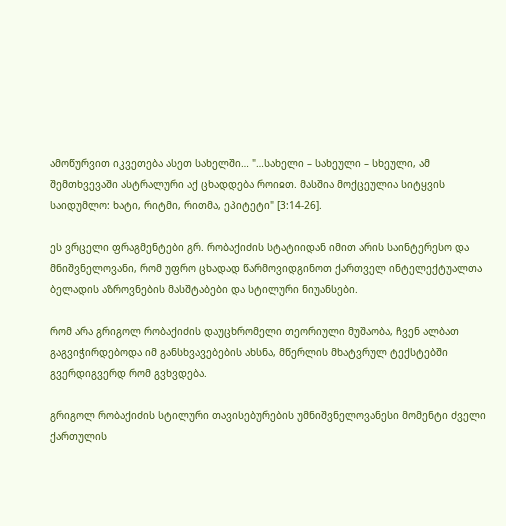ამოწურვით იკვეთება ასეთ სახელში… "…სახელი – სახეული – სხეული, ამ შემთხვევაში ასტრალური აქ ცხადდება როიჲთ. მასშია მოქცეულია სიტყვის საიდუმლო: ხატი, რიტმი, რითმა, ეპიტეტი" [3:14-26].

ეს ვრცელი ფრაგმენტები გრ. რობაქიძის სტატიიდან იმით არის საინტერესო და მნიშვნელოვანი, რომ უფრო ცხადად წარმოვიდგინოთ ქართველ ინტელექტუალთა ბელადის აზროვნების მასშტაბები და სტილური ნიუანსები.

რომ არა გრიგოლ რობაქიძის დაუცხრომელი თეორიული მუშაობა, ჩვენ ალბათ გაგვიჭირდებოდა იმ განსხვავებების ახსნა, მწერლის მხატვრულ ტექსტებში გვერდიგვერდ რომ გვხვდება.

გრიგოლ რობაქიძის სტილური თავისებურების უმნიშვნელოვანესი მომენტი ძველი ქართულის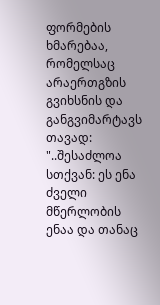ფორმების ხმარებაა, რომელსაც არაერთგზის გვიხსნის და განგვიმარტავს თავად: "..შესაძლოა სთქვან: ეს ენა ძველი მწერლობის ენაა და თანაც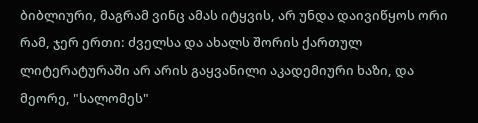ბიბლიური, მაგრამ ვინც ამას იტყვის, არ უნდა დაივიწყოს ორი რამ, ჯერ ერთი: ძველსა და ახალს შორის ქართულ ლიტერატურაში არ არის გაყვანილი აკადემიური ხაზი, და მეორე, "სალომეს"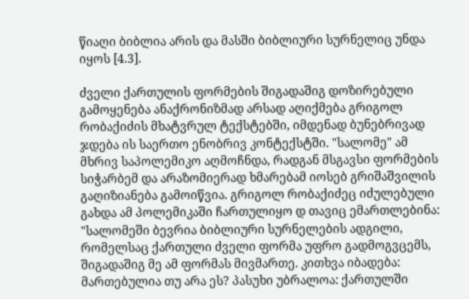წიაღი ბიბლია არის და მასში ბიბლიური სურნელიც უნდა იყოს [4.3].

ძველი ქართულის ფორმების შიგადაშიგ დოზირებული გამოყენება ანაქრონიზმად არსად აღიქმება გრიგოლ რობაქიძის მხატვრულ ტექსტებში, იმდენად ბუნებრივად ჯდება ის საერთო ენობრივ კონტექსტში. "სალომე" ამ მხრივ საპოლემიკო აღმოჩნდა, რადგან მსგავსი ფორმების სიჭარბემ და არაზომიერად ხმარებამ იოსებ გრიშაშვილის გაღიზიანება გამოიწვია. გრიგოლ რობაქიძეც იძულებული გახდა ამ პოლემიკაში ჩართულიყო დ თავიც ემართლებინა: "სალომეში ბევრია ბიბლიური სურნელების ადგილი, რომელსაც ქართული ძველი ფორმა უფრო გადმოგვცემს, შიგადაშიგ მე ამ ფორმას მივმართე. კითხვა იბადება: მართებულია თუ არა ეს? პასუხი უბრალოა: ქართულში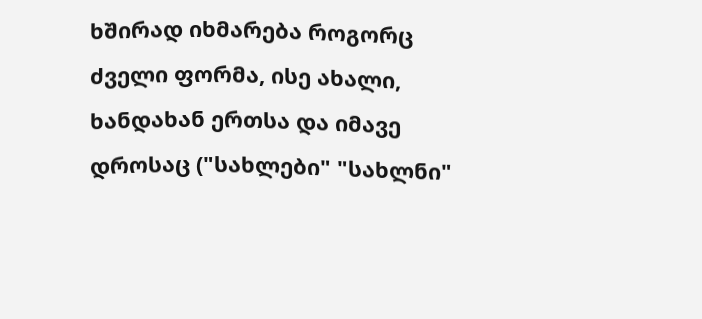ხშირად იხმარება როგორც ძველი ფორმა, ისე ახალი, ხანდახან ერთსა და იმავე დროსაც ("სახლები" "სახლნი"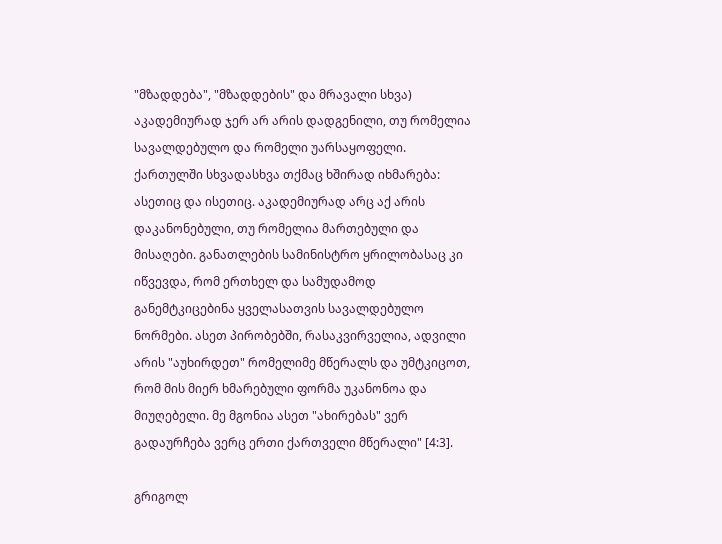"მზადდება", "მზადდების" და მრავალი სხვა) აკადემიურად ჯერ არ არის დადგენილი, თუ რომელია სავალდებულო და რომელი უარსაყოფელი. ქართულში სხვადასხვა თქმაც ხშირად იხმარება: ასეთიც და ისეთიც. აკადემიურად არც აქ არის დაკანონებული, თუ რომელია მართებული და მისაღები. განათლების სამინისტრო ყრილობასაც კი იწვევდა, რომ ერთხელ და სამუდამოდ განემტკიცებინა ყველასათვის სავალდებულო ნორმები. ასეთ პირობებში, რასაკვირველია, ადვილი არის "აუხირდეთ" რომელიმე მწერალს და უმტკიცოთ, რომ მის მიერ ხმარებული ფორმა უკანონოა და მიუღებელი. მე მგონია ასეთ "ახირებას" ვერ გადაურჩება ვერც ერთი ქართველი მწერალი" [4:3].

გრიგოლ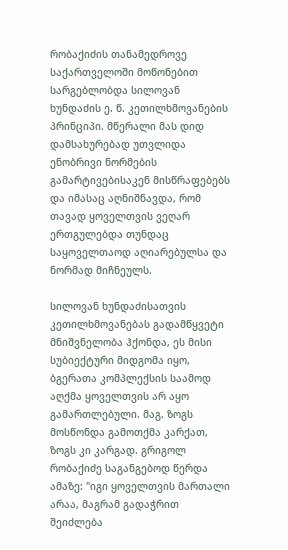რობაქიძის თანამედროვე საქართველოში მოწონებით სარგებლობდა სილოვან ხუნდაძის ე. წ. კეთილხმოვანების პრინციპი. მწერალი მას დიდ დამსახურებად უთვლიდა ენობრივი ნორმების გამარტივებისაკენ მისწრაფებებს და იმასაც აღნიშნავდა, რომ თავად ყოველთვის ვეღარ ერთგულებდა თუნდაც საყოველთაოდ აღიარებულსა და ნორმად მიჩნეულს.

სილოვან ხუნდაძისათვის კეთილხმოვანებას გადამწყვეტი მნიშვნელობა ჰქონდა, ეს მისი სუბიექტური მიდგომა იყო, ბგერათა კომპლექსის საამოდ აღქმა ყოველთვის არ აყო გამართლებული. მაგ. ზოგს მოსწონდა გამოთქმა კარქათ, ზოგს კი კარგად. გრიგოლ რობაქიძე საგანგებოდ წერდა ამაზე: "იგი ყოველთვის მართალი არაა, მაგრამ გადაჭრით შეიძლება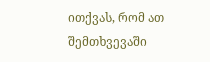ითქვას, რომ ათ შემთხვევაში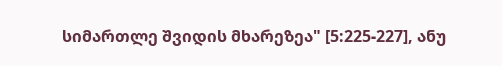სიმართლე შვიდის მხარეზეა" [5:225-227], ანუ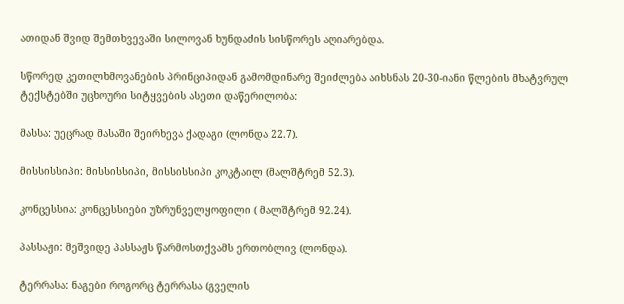ათიდან შვიდ შემთხვევაში სილოვან ხუნდაძის სისწორეს აღიარებდა.

სწორედ კეთილხმოვანების პრინციპიდან გამომდინარე შეიძლება აიხსნას 20-30-იანი წლების მხატვრულ ტექსტებში უცხოური სიტყვების ასეთი დაწერილობა:

მასსა: უეცრად მასაში შეირხევა ქადაგი (ლონდა 22.7).

მისსისსიპი: მისსისსიპი, მისსისსიპი კოკტაილ (მალშტრემ 52.3).

კონცესსია: კონცესსიები უზრუნველყოფილი ( მალშტრემ 92.24).

პასსაჟი: მეშვიდე პასსაჟს წარმოსთქვამს ერთობლივ (ლონდა).

ტერრასა: ნაგები როგორც ტერრასა (გველის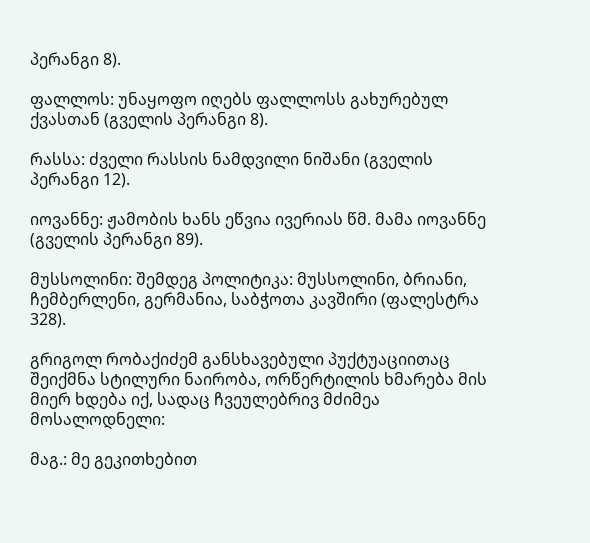პერანგი 8).

ფალლოს: უნაყოფო იღებს ფალლოსს გახურებულ ქვასთან (გველის პერანგი 8).

რასსა: ძველი რასსის ნამდვილი ნიშანი (გველის პერანგი 12).

იოვანნე: ჟამობის ხანს ეწვია ივერიას წმ. მამა იოვანნე (გველის პერანგი 89).

მუსსოლინი: შემდეგ პოლიტიკა: მუსსოლინი, ბრიანი, ჩემბერლენი, გერმანია, საბჭოთა კავშირი (ფალესტრა 328).

გრიგოლ რობაქიძემ განსხავებული პუქტუაციითაც შეიქმნა სტილური ნაირობა, ორწერტილის ხმარება მის მიერ ხდება იქ, სადაც ჩვეულებრივ მძიმეა მოსალოდნელი:

მაგ.: მე გეკითხებით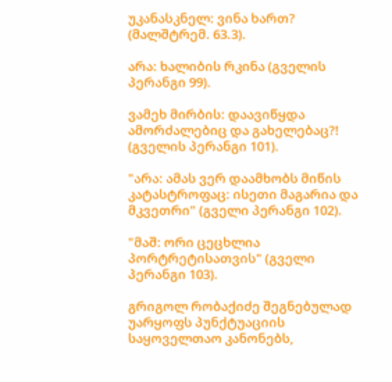უკანასკნელ: ვინა ხართ? (მალშტრემ. 63.3).

არა: ხალიბის რკინა (გველის პერანგი 99).

ვამეხ მირბის: დაავიწყდა ამორძალებიც და გახელებაც?! (გველის პერანგი 101).

"არა: ამას ვერ დაამხობს მიწის კატასტროფაც: ისეთი მაგარია და მკვეთრი" (გველი პერანგი 102).

"მაშ: ორი ცეცხლია პორტრეტისათვის" (გველი პერანგი 103).

გრიგოლ რობაქიძე შეგნებულად უარყოფს პუნქტუაციის საყოველთაო კანონებს,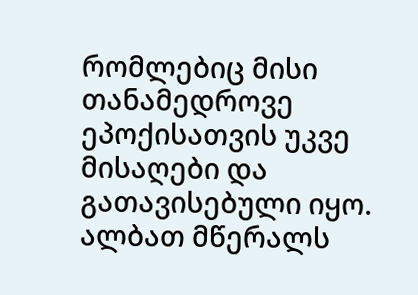რომლებიც მისი თანამედროვე ეპოქისათვის უკვე მისაღები და გათავისებული იყო. ალბათ მწერალს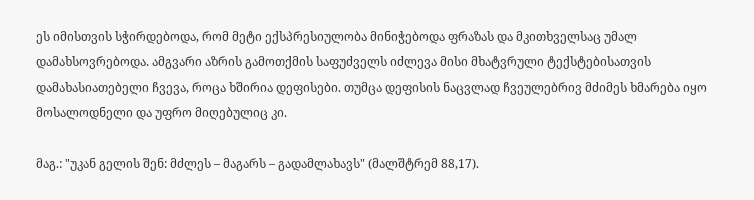ეს იმისთვის სჭირდებოდა, რომ მეტი ექსპრესიულობა მინიჭებოდა ფრაზას და მკითხველსაც უმალ დამახსოვრებოდა. ამგვარი აზრის გამოთქმის საფუძველს იძლევა მისი მხატვრული ტექსტებისათვის დამახასიათებელი ჩვევა, როცა ხშირია დეფისები. თუმცა დეფისის ნაცვლად ჩვეულებრივ მძიმეს ხმარება იყო მოსალოდნელი და უფრო მიღებულიც კი.

მაგ.: "უკან გელის შენ: მძლეს – მაგარს – გადამლახავს" (მალშტრემ 88,17).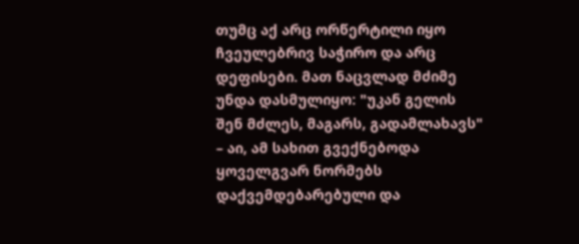თუმც აქ არც ორწერტილი იყო ჩვეულებრივ საჭირო და არც დეფისები. მათ ნაცვლად მძიმე უნდა დასმულიყო: "უკან გელის შენ მძლეს, მაგარს, გადამლახავს" – აი, ამ სახით გვექნებოდა ყოველგვარ ნორმებს დაქვემდებარებული და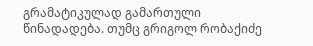გრამატიკულად გამართული წინადადება. თუმც გრიგოლ რობაქიძე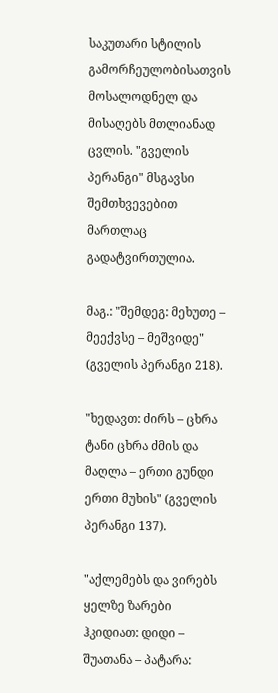საკუთარი სტილის გამორჩეულობისათვის მოსალოდნელ და მისაღებს მთლიანად ცვლის. "გველის პერანგი" მსგავსი შემთხვევებით მართლაც გადატვირთულია.

მაგ.: "შემდეგ: მეხუთე – მეექვსე – მეშვიდე" (გველის პერანგი 218).

"ხედავთ: ძირს – ცხრა ტანი ცხრა ძმის და მაღლა – ერთი გუნდი ერთი მუხის" (გველის პერანგი 137).

"აქლემებს და ვირებს ყელზე ზარები ჰკიდიათ: დიდი – შუათანა – პატარა: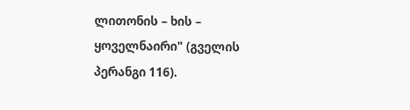ლითონის – ხის – ყოველნაირი" (გველის პერანგი 116).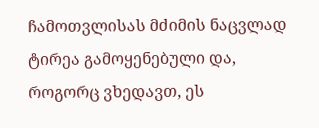ჩამოთვლისას მძიმის ნაცვლად ტირეა გამოყენებული და, როგორც ვხედავთ, ეს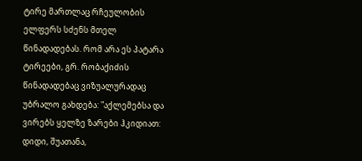ტირე მართლაც რჩეულობის ელფერს სძენს მთელ წინადადებას. რომ არა ეს პატარა ტირეები, გრ. რობაქიძის წინადადებაც ვიზუალურადაც უბრალო გახდება: "აქლემებსა და ვირებს ყელზე ზარები ჰკიდიათ: დიდი, შუათანა,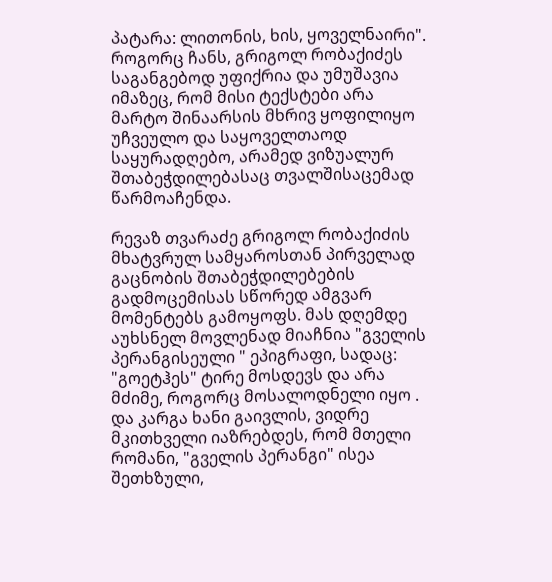პატარა: ლითონის, ხის, ყოველნაირი". როგორც ჩანს, გრიგოლ რობაქიძეს საგანგებოდ უფიქრია და უმუშავია იმაზეც, რომ მისი ტექსტები არა მარტო შინაარსის მხრივ ყოფილიყო უჩვეულო და საყოველთაოდ საყურადღებო, არამედ ვიზუალურ შთაბეჭდილებასაც თვალშისაცემად წარმოაჩენდა.

რევაზ თვარაძე გრიგოლ რობაქიძის მხატვრულ სამყაროსთან პირველად გაცნობის შთაბეჭდილებების გადმოცემისას სწორედ ამგვარ მომენტებს გამოყოფს. მას დღემდე აუხსნელ მოვლენად მიაჩნია "გველის პერანგისეული " ეპიგრაფი, სადაც: "გოეტჰეს" ტირე მოსდევს და არა მძიმე, როგორც მოსალოდნელი იყო . და კარგა ხანი გაივლის, ვიდრე მკითხველი იაზრებდეს, რომ მთელი რომანი, "გველის პერანგი" ისეა შეთხზული,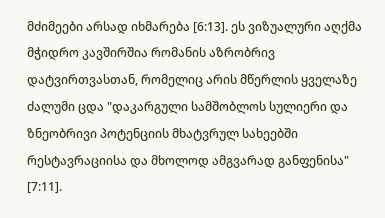მძიმეები არსად იხმარება [6:13]. ეს ვიზუალური აღქმა მჭიდრო კავშირშია რომანის აზრობრივ დატვირთვასთან, რომელიც არის მწერლის ყველაზე ძალუმი ცდა "დაკარგული სამშობლოს სულიერი და ზნეობრივი პოტენციის მხატვრულ სახეებში რესტავრაციისა და მხოლოდ ამგვარად განფენისა" [7:11].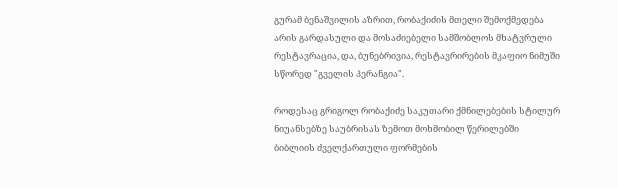გურამ ბენაშვილის აზრით, რობაქიძის მთელი შემოქმედება არის გარდასული და მოსაძიებელი სამშობლოს მხატვრული რესტავრაცია, და, ბუნებრივია, რესტავრირების მკაფიო ნიმუში სწორედ "გველის პერანგია".

როდესაც გრიგოლ რობაქიძე საკუთარი ქმნილებების სტილურ ნიუანსებზე საუბრისას ზემოთ მოხმობილ წერილებში ბიბლიის ძველქართული ფორმების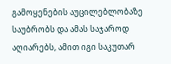გამოყენების აუცილებლობაზე საუბრობს და ამას საჯაროდ აღიარებს, ამით იგი საკუთარ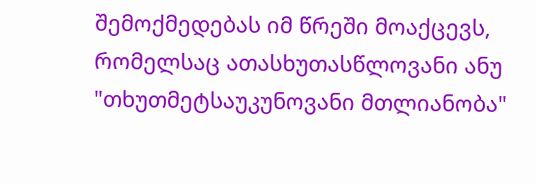შემოქმედებას იმ წრეში მოაქცევს, რომელსაც ათასხუთასწლოვანი ანუ "თხუთმეტსაუკუნოვანი მთლიანობა"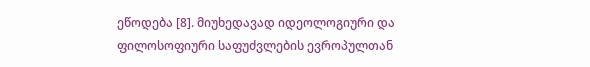ეწოდება [8]. მიუხედავად იდეოლოგიური და ფილოსოფიური საფუძვლების ევროპულთან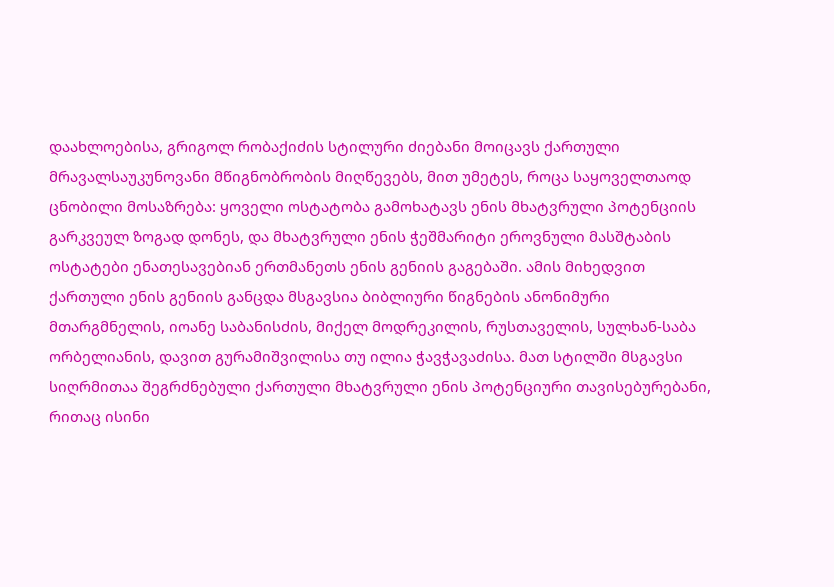დაახლოებისა, გრიგოლ რობაქიძის სტილური ძიებანი მოიცავს ქართული მრავალსაუკუნოვანი მწიგნობრობის მიღწევებს, მით უმეტეს, როცა საყოველთაოდ ცნობილი მოსაზრება: ყოველი ოსტატობა გამოხატავს ენის მხატვრული პოტენციის გარკვეულ ზოგად დონეს, და მხატვრული ენის ჭეშმარიტი ეროვნული მასშტაბის ოსტატები ენათესავებიან ერთმანეთს ენის გენიის გაგებაში. ამის მიხედვით ქართული ენის გენიის განცდა მსგავსია ბიბლიური წიგნების ანონიმური მთარგმნელის, იოანე საბანისძის, მიქელ მოდრეკილის, რუსთაველის, სულხან-საბა ორბელიანის, დავით გურამიშვილისა თუ ილია ჭავჭავაძისა. მათ სტილში მსგავსი სიღრმითაა შეგრძნებული ქართული მხატვრული ენის პოტენციური თავისებურებანი, რითაც ისინი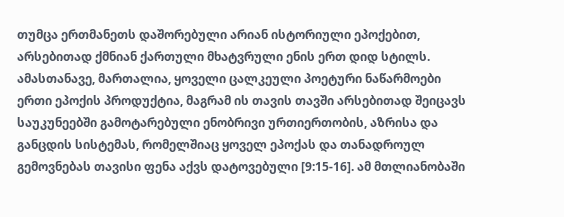თუმცა ერთმანეთს დაშორებული არიან ისტორიული ეპოქებით, არსებითად ქმნიან ქართული მხატვრული ენის ერთ დიდ სტილს. ამასთანავე, მართალია, ყოველი ცალკეული პოეტური ნაწარმოები ერთი ეპოქის პროდუქტია, მაგრამ ის თავის თავში არსებითად შეიცავს საუკუნეებში გამოტარებული ენობრივი ურთიერთობის, აზრისა და განცდის სისტემას, რომელშიაც ყოველ ეპოქას და თანადროულ გემოვნებას თავისი ფენა აქვს დატოვებული [9:15-16]. ამ მთლიანობაში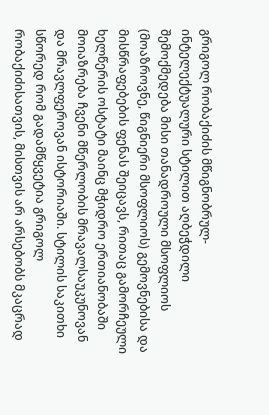გრიგოლ რობაქიძის მწიგნობრულ-ინტელექტუალური სტილით აღბეჭდილი შემოქმედება მისი თანადროული მსოფლიოს (მოაზროვნე, წიგნიერი მსოფლიოს) გემოვნებისა და მისწრაფებების ფენას შეიცავს, რითაც გამორჩეული ხელწერის ოსტატი მაინც მჭიდრო ერთიანობაში მოიაზრება ჩვენი მწერლობის მრავალსაუკუნოვან და მრავლფეროვან ისტორიაში. სტილის საკითხი სწორედ რომ გადამწყვეტია გრიგოლ რობაქიძისათვის, მისთვის არ არსებობს მკაცრად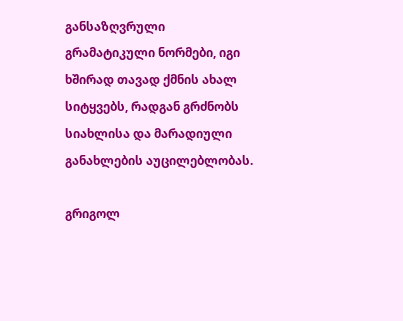განსაზღვრული გრამატიკული ნორმები, იგი ხშირად თავად ქმნის ახალ სიტყვებს, რადგან გრძნობს სიახლისა და მარადიული განახლების აუცილებლობას.

გრიგოლ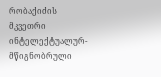რობაქიძის მკვეთრი ინტელექტუალურ-მწიგნობრული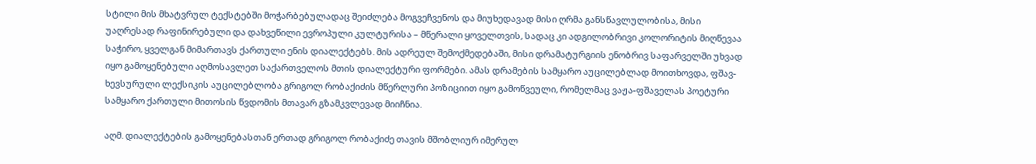სტილი მის მხატვრულ ტექსტებში მოჭარბებულადაც შეიძლება მოგვეჩვენოს და მიუხედავად მისი ღრმა განსწავლულობისა, მისი უაღრესად რაფინირებული და დახვეწილი ევროპული კულტურისა – მწერალი ყოველთვის, სადაც კი ადგილობრივი კოლორიტის მიღწევაა საჭირო, ყველგან მიმართავს ქართული ენის დიალექტებს. მის ადრეულ შემოქმედებაში, მისი დრამატურგიის ენობრივ საფარველში უხვად იყო გამოყენებული აღმოსავლეთ საქართველოს მთის დიალექტური ფორმები. ამას დრამების სამყარო აუცილებლად მოითხოვდა, ფშავ-ხევსურული ლექსიკის აუცილებლობა გრიგოლ რობაქიძის მწერლური პოზიციით იყო გამოწვეული, რომელმაც ვაჟა-ფშაველას პოეტური სამყარო ქართული მითოსის წვდომის მთავარ გზამკვლევად მიიჩნია.

აღმ. დიალექტების გამოყენებასთან ერთად გრიგოლ რობაქიძე თავის მშობლიურ იმერულ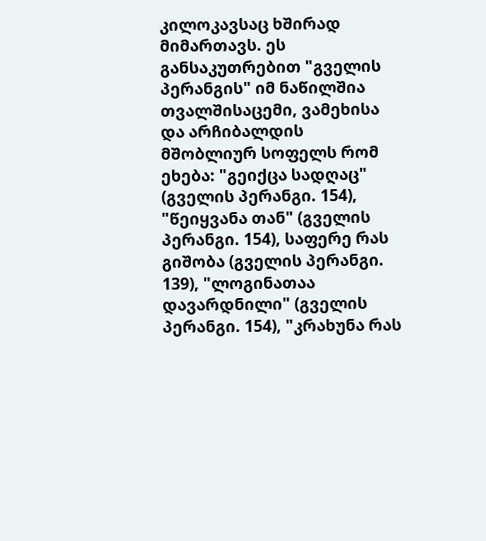კილოკავსაც ხშირად მიმართავს. ეს განსაკუთრებით "გველის პერანგის" იმ ნაწილშია თვალშისაცემი, ვამეხისა და არჩიბალდის მშობლიურ სოფელს რომ ეხება: "გეიქცა სადღაც" (გველის პერანგი. 154), "წეიყვანა თან" (გველის პერანგი. 154), საფერე რას გიშობა (გველის პერანგი. 139), "ლოგინათაა დავარდნილი" (გველის პერანგი. 154), "კრახუნა რას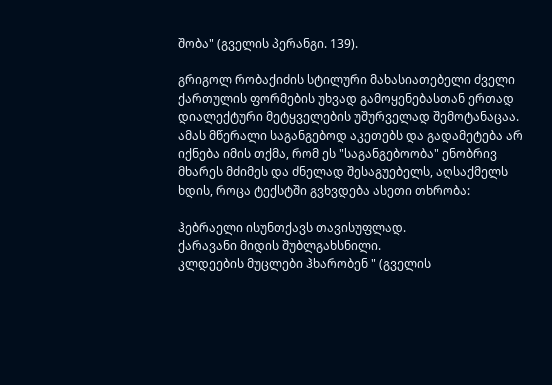შობა" (გველის პერანგი. 139).

გრიგოლ რობაქიძის სტილური მახასიათებელი ძველი ქართულის ფორმების უხვად გამოყენებასთან ერთად დიალექტური მეტყველების უშურველად შემოტანაცაა. ამას მწერალი საგანგებოდ აკეთებს და გადამეტება არ იქნება იმის თქმა, რომ ეს "საგანგებოობა" ენობრივ მხარეს მძიმეს და ძნელად შესაგუებელს, აღსაქმელს ხდის, როცა ტექსტში გვხვდება ასეთი თხრობა:

ჰებრაელი ისუნთქავს თავისუფლად.
ქარავანი მიდის შუბლგახსნილი.
კლდეების მუცლები ჰხარობენ " (გველის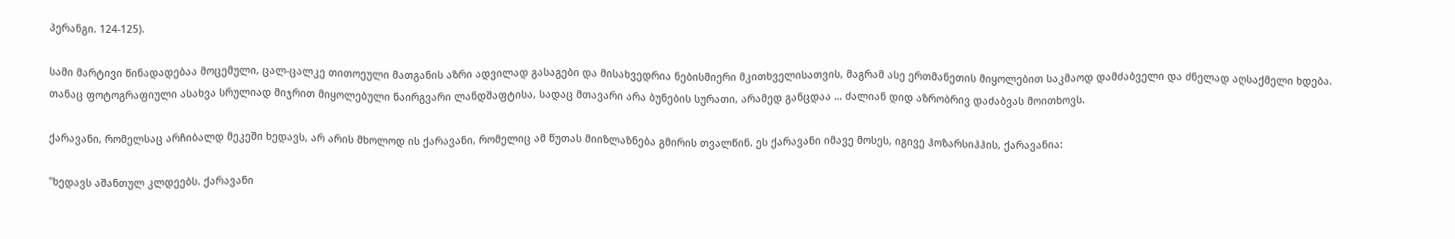პერანგი. 124-125).

სამი მარტივი წინადადებაა მოცემული, ცალ-ცალკე თითოეული მათგანის აზრი ადვილად გასაგები და მისახვედრია ნებისმიერი მკითხველისათვის, მაგრამ ასე ერთმანეთის მიყოლებით საკმაოდ დამძაბველი და ძნელად აღსაქმელი ხდება. თანაც ფოტოგრაფიული ასახვა სრულიად მიჯრით მიყოლებული ნაირგვარი ლანდშაფტისა, სადაც მთავარი არა ბუნების სურათი, არამედ განცდაა … ძალიან დიდ აზრობრივ დაძაბვას მოითხოვს.

ქარავანი, რომელსაც არჩიბალდ მეკეში ხედავს, არ არის მხოლოდ ის ქარავანი, რომელიც ამ წუთას მიიზლაზნება გმირის თვალწინ. ეს ქარავანი იმავე მოსეს, იგივე ჰოზარსიჰჰის, ქარავანია:

"ხედავს აშანთულ კლდეებს. ქარავანი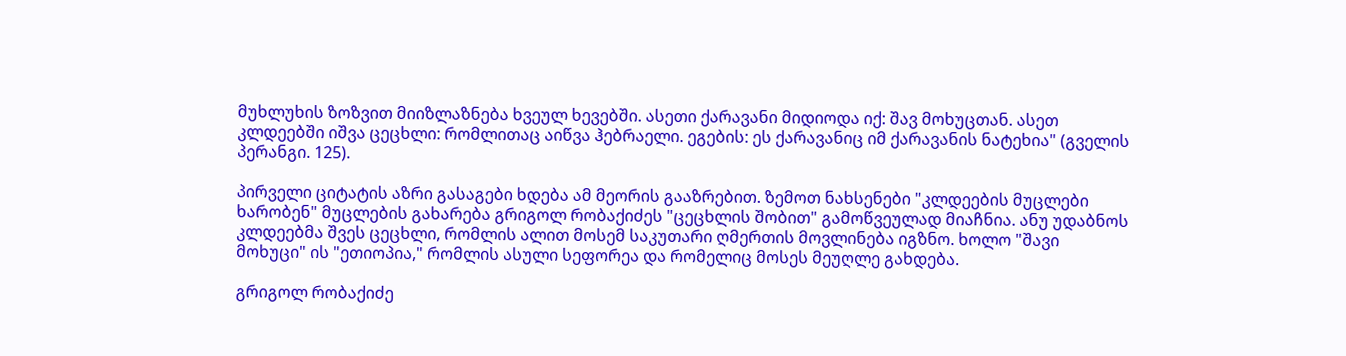მუხლუხის ზოზვით მიიზლაზნება ხვეულ ხევებში. ასეთი ქარავანი მიდიოდა იქ: შავ მოხუცთან. ასეთ კლდეებში იშვა ცეცხლი: რომლითაც აიწვა ჰებრაელი. ეგების: ეს ქარავანიც იმ ქარავანის ნატეხია" (გველის პერანგი. 125).

პირველი ციტატის აზრი გასაგები ხდება ამ მეორის გააზრებით. ზემოთ ნახსენები "კლდეების მუცლები ხარობენ" მუცლების გახარება გრიგოლ რობაქიძეს "ცეცხლის შობით" გამოწვეულად მიაჩნია. ანუ უდაბნოს კლდეებმა შვეს ცეცხლი, რომლის ალით მოსემ საკუთარი ღმერთის მოვლინება იგზნო. ხოლო "შავი მოხუცი" ის "ეთიოპია," რომლის ასული სეფორეა და რომელიც მოსეს მეუღლე გახდება.

გრიგოლ რობაქიძე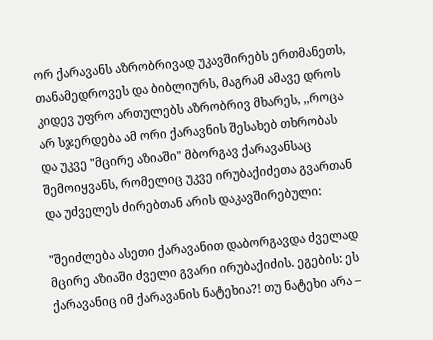ორ ქარავანს აზრობრივად უკავშირებს ერთმანეთს, თანამედროვეს და ბიბლიურს, მაგრამ ამავე დროს კიდევ უფრო ართულებს აზრობრივ მხარეს, ,,როცა არ სჯერდება ამ ორი ქარავნის შესახებ თხრობას და უკვე "მცირე აზიაში" მბორგავ ქარავანსაც შემოიყვანს, რომელიც უკვე ირუბაქიძეთა გვართან და უძველეს ძირებთან არის დაკავშირებული:

"შეიძლება ასეთი ქარავანით დაბორგავდა ძველად მცირე აზიაში ძველი გვარი ირუბაქიძის. ეგების: ეს ქარავანიც იმ ქარავანის ნატეხია?! თუ ნატეხი არა –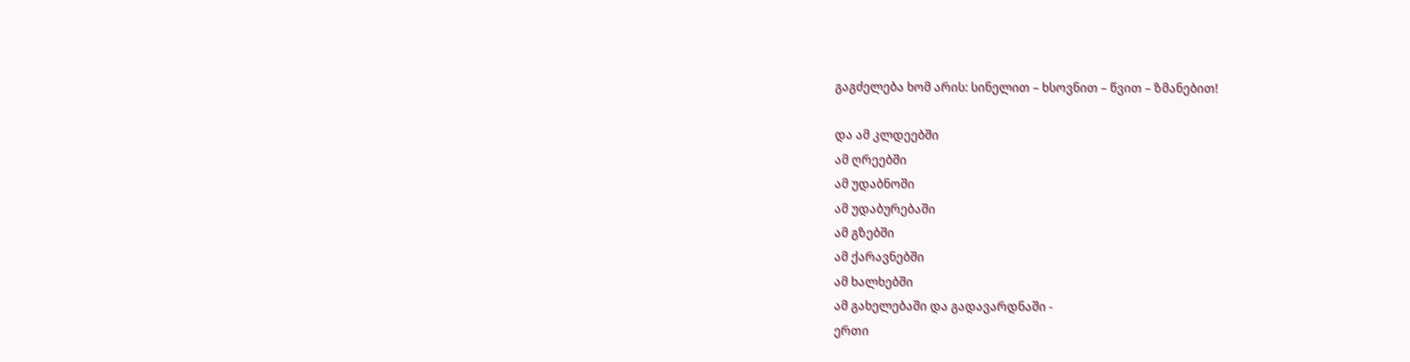გაგძელება ხომ არის: სინელით – ხსოვნით – წვით – ზმანებით!

და ამ კლდეებში
ამ ღრეებში
ამ უდაბნოში
ამ უდაბურებაში
ამ გზებში
ამ ქარავნებში
ამ ხალხებში
ამ გახელებაში და გადავარდნაში -
ერთი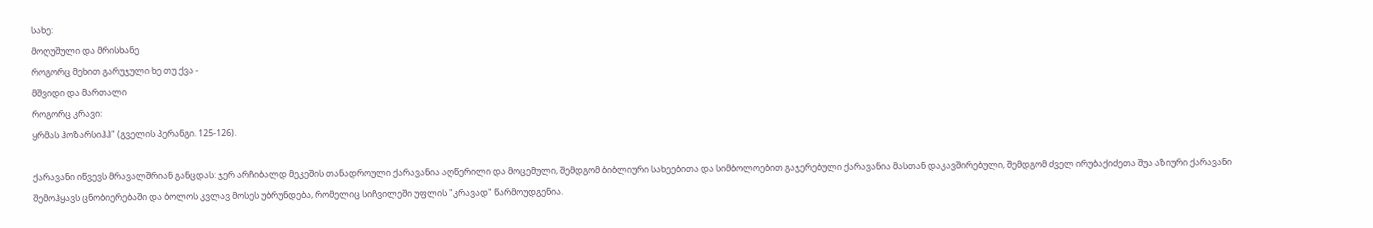სახე:
მოღუშული და მრისხანე
როგორც მეხით გარუჯული ხე თუ ქვა -
მშვიდი და მართალი
როგორც კრავი:
ყრმას ჰოზარსიჰჰ" (გველის პერანგი. 125-126).

ქარავანი იწვევს მრავალშრიან განცდას: ჯერ არჩიბალდ მეკეშის თანადროული ქარავანია აღწერილი და მოცემული, შემდგომ ბიბლიური სახეებითა და სიმბოლოებით გაჯერებული ქარავანია მასთან დაკავშირებული, შემდგომ ძველ ირუბაქიძეთა შუა აზიური ქარავანი შემოჰყავს ცნობიერებაში და ბოლოს კვლავ მოსეს უბრუნდება, რომელიც სიჩვილეში უფლის "კრავად" წარმოუდგენია.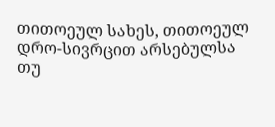თითოეულ სახეს, თითოეულ დრო-სივრცით არსებულსა თუ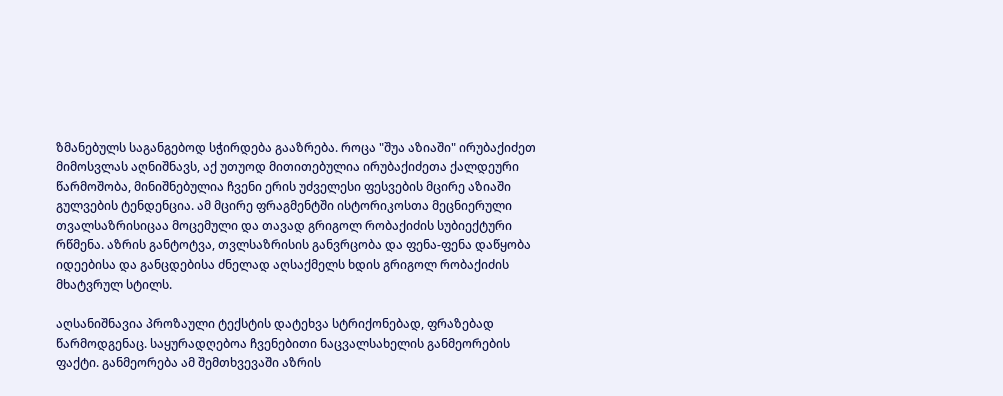ზმანებულს საგანგებოდ სჭირდება გააზრება. როცა "შუა აზიაში" ირუბაქიძეთ მიმოსვლას აღნიშნავს, აქ უთუოდ მითითებულია ირუბაქიძეთა ქალდეური წარმოშობა, მინიშნებულია ჩვენი ერის უძველესი ფესვების მცირე აზიაში გულვების ტენდენცია. ამ მცირე ფრაგმენტში ისტორიკოსთა მეცნიერული თვალსაზრისიცაა მოცემული და თავად გრიგოლ რობაქიძის სუბიექტური რწმენა. აზრის განტოტვა, თვლსაზრისის განვრცობა და ფენა-ფენა დაწყობა იდეებისა და განცდებისა ძნელად აღსაქმელს ხდის გრიგოლ რობაქიძის მხატვრულ სტილს.

აღსანიშნავია პროზაული ტექსტის დატეხვა სტრიქონებად, ფრაზებად წარმოდგენაც. საყურადღებოა ჩვენებითი ნაცვალსახელის განმეორების ფაქტი. განმეორება ამ შემთხვევაში აზრის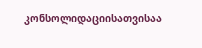კონსოლიდაციისათვისაა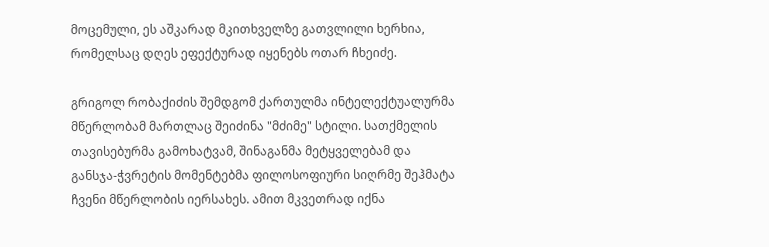მოცემული, ეს აშკარად მკითხველზე გათვლილი ხერხია, რომელსაც დღეს ეფექტურად იყენებს ოთარ ჩხეიძე.

გრიგოლ რობაქიძის შემდგომ ქართულმა ინტელექტუალურმა მწერლობამ მართლაც შეიძინა "მძიმე" სტილი. სათქმელის თავისებურმა გამოხატვამ, შინაგანმა მეტყველებამ და განსჯა-ჭვრეტის მომენტებმა ფილოსოფიური სიღრმე შეჰმატა ჩვენი მწერლობის იერსახეს. ამით მკვეთრად იქნა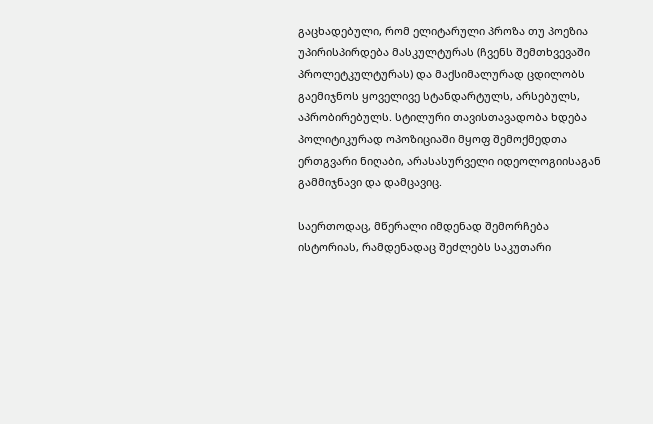გაცხადებული, რომ ელიტარული პროზა თუ პოეზია უპირისპირდება მასკულტურას (ჩვენს შემთხვევაში პროლეტკულტურას) და მაქსიმალურად ცდილობს გაემიჯნოს ყოველივე სტანდარტულს, არსებულს, აპრობირებულს. სტილური თავისთავადობა ხდება პოლიტიკურად ოპოზიციაში მყოფ შემოქმედთა ერთგვარი ნიღაბი, არასასურველი იდეოლოგიისაგან გამმიჯნავი და დამცავიც.

საერთოდაც, მწერალი იმდენად შემორჩება ისტორიას, რამდენადაც შეძლებს საკუთარი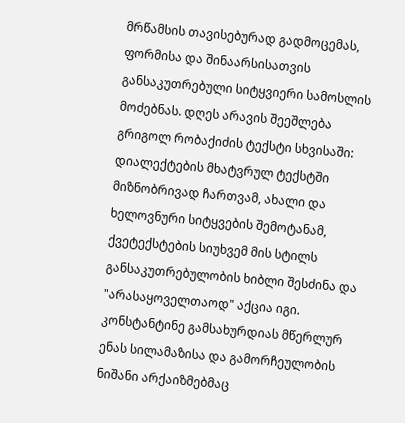მრწამსის თავისებურად გადმოცემას, ფორმისა და შინაარსისათვის განსაკუთრებული სიტყვიერი სამოსლის მოძებნას. დღეს არავის შეეშლება გრიგოლ რობაქიძის ტექსტი სხვისაში: დიალექტების მხატვრულ ტექსტში მიზნობრივად ჩართვამ, ახალი და ხელოვნური სიტყვების შემოტანამ, ქვეტექსტების სიუხვემ მის სტილს განსაკუთრებულობის ხიბლი შესძინა და "არასაყოველთაოდ" აქცია იგი. კონსტანტინე გამსახურდიას მწერლურ ენას სილამაზისა და გამორჩეულობის ნიშანი არქაიზმებმაც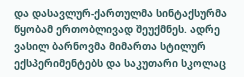და დასავლურ-ქართულმა სინტაქსურმა წყობამ ერთობლივად შეუქმნეს. ადრე ვასილ ბარნოვმა მიმართა სტილურ ექსპერიმენტებს და საკუთარი სკოლაც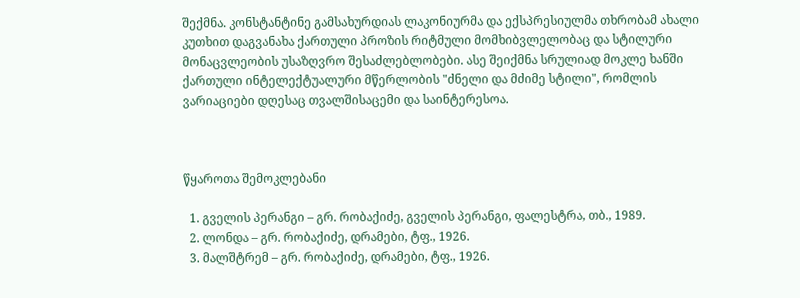შექმნა. კონსტანტინე გამსახურდიას ლაკონიურმა და ექსპრესიულმა თხრობამ ახალი კუთხით დაგვანახა ქართული პროზის რიტმული მომხიბვლელობაც და სტილური მონაცვლეობის უსაზღვრო შესაძლებლობები. ასე შეიქმნა სრულიად მოკლე ხანში ქართული ინტელექტუალური მწერლობის "ძნელი და მძიმე სტილი", რომლის ვარიაციები დღესაც თვალშისაცემი და საინტერესოა.



წყაროთა შემოკლებანი

  1. გველის პერანგი – გრ. რობაქიძე, გველის პერანგი, ფალესტრა, თბ., 1989.
  2. ლონდა – გრ. რობაქიძე, დრამები, ტფ., 1926.
  3. მალშტრემ – გრ. რობაქიძე, დრამები, ტფ., 1926.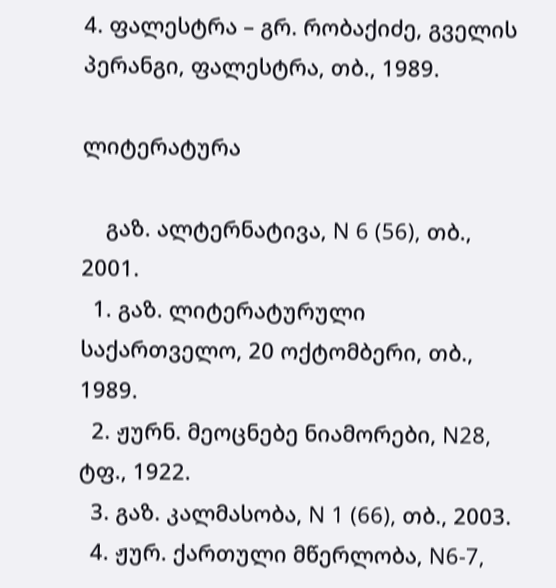4. ფალესტრა – გრ. რობაქიძე, გველის პერანგი, ფალესტრა, თბ., 1989.

ლიტერატურა

    გაზ. ალტერნატივა, N 6 (56), თბ., 2001.
  1. გაზ. ლიტერატურული საქართველო, 20 ოქტომბერი, თბ., 1989.
  2. ჟურნ. მეოცნებე ნიამორები, N28, ტფ., 1922.
  3. გაზ. კალმასობა, N 1 (66), თბ., 2003.
  4. ჟურ. ქართული მწერლობა, N6-7,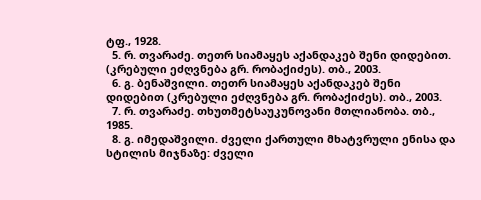ტფ., 1928.
  5. რ. თვარაძე. თეთრ სიამაყეს აქანდაკებ შენი დიდებით. (კრებული ეძღვნება გრ. რობაქიძეს). თბ., 2003.
  6. გ. ბენაშვილი. თეთრ სიამაყეს აქანდაკებ შენი დიდებით (კრებული ეძღვნება გრ. რობაქიძეს). თბ., 2003.
  7. რ. თვარაძე. თხუთმეტსაუკუნოვანი მთლიანობა. თბ., 1985.
  8. გ. იმედაშვილი. ძველი ქართული მხატვრული ენისა და სტილის მიჯნაზე: ძველი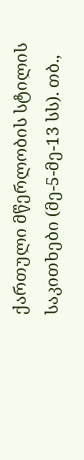ქართული მწერლობის სტილის საკითხები (მე-5-მე-13 სს). თბ.,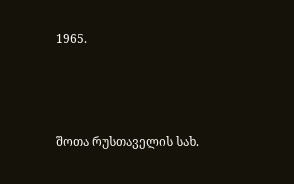1965.



შოთა რუსთაველის სახ.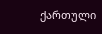ქართული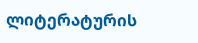ლიტერატურის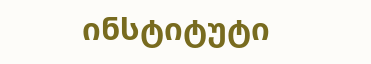ინსტიტუტი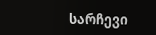სარჩევი